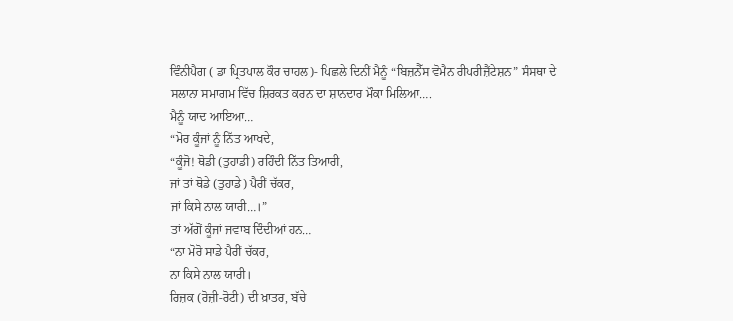ਵਿੰਨੀਪੈਗ ( ਡਾ ਪ੍ਰਿਤਪਾਲ ਕੌਰ ਚਾਹਲ)- ਪਿਛਲੇ ਦਿਨੀਂ ਮੈਨੂੰ “ਬਿਜ਼ਨੈੱਸ ਵੋਮੈਨ ਰੀਪਰੀਜ਼ੈਂਟੇਸ਼ਨ” ਸੰਸਥਾ ਦੇ ਸਲਾਨਾ ਸਮਾਗਮ ਵਿੱਚ ਸ਼ਿਰਕਤ ਕਰਨ ਦਾ ਸ਼ਾਨਦਾਰ ਮੌਕਾ ਮਿਲਿਆ….
ਮੈਨੂੰ ਯਾਦ ਆਇਆ…
“ਮੋਰ ਕੂੰਜਾਂ ਨੂੰ ਨਿੱਤ ਆਖਦੇ,
“ਕੂੰਜੋ! ਥੋਡੀ (ਤੁਹਾਡੀ) ਰਹਿੰਦੀ ਨਿੱਤ ਤਿਆਰੀ,
ਜਾਂ ਤਾਂ ਥੋਡੇ (ਤੁਹਾਡੇ) ਪੈਰੀਂ ਚੱਕਰ,
ਜਾਂ ਕਿਸੇ ਨਾਲ ਯਾਰੀ…।”
ਤਾਂ ਅੱਗੋਂ ਕੂੰਜਾਂ ਜਵਾਬ ਦਿੰਦੀਆਂ ਹਨ…
“ਨਾ ਮੋਰੋ ਸਾਡੇ ਪੈਰੀਂ ਚੱਕਰ,
ਨਾ ਕਿਸੇ ਨਾਲ ਯਾਰੀ।
ਰਿਜ਼ਕ (ਰੋਜ਼ੀ-ਰੋਟੀ) ਦੀ ਖ਼ਾਤਰ, ਬੱਚੇ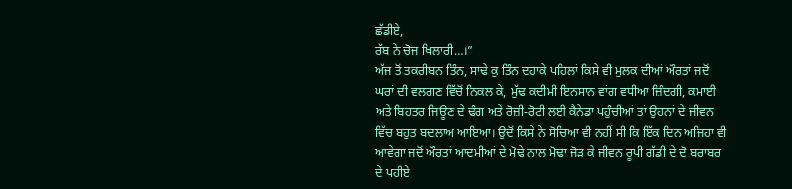ਛੱਡੀਏ,
ਰੱਬ ਨੇ ਚੋਜ ਖਿਲਾਰੀ…।”
ਅੱਜ ਤੋਂ ਤਕਰੀਬਨ ਤਿੰਨ, ਸਾਢੇ ਕੁ ਤਿੰਨ ਦਹਾਕੇ ਪਹਿਲਾਂ ਕਿਸੇ ਵੀ ਮੁਲਕ ਦੀਆਂ ਔਰਤਾਂ ਜਦੋਂ ਘਰਾਂ ਦੀ ਵਲਗਣ ਵਿੱਚੋਂ ਨਿਕਲ ਕੇ, ਮੁੱਢ ਕਦੀਮੀ ਇਨਸਾਨ ਵਾਂਗ ਵਧੀਆ ਜ਼ਿੰਦਗੀ, ਕਮਾਈ ਅਤੇ ਬਿਹਤਰ ਜਿਊਣ ਦੇ ਢੰਗ ਅਤੇ ਰੋਜ਼ੀ-ਰੋਟੀ ਲਈ ਕੈਨੇਡਾ ਪਹੁੰਚੀਆਂ ਤਾਂ ਉਹਨਾਂ ਦੇ ਜੀਵਨ ਵਿੱਚ ਬਹੁਤ ਬਦਲਾਅ ਆਇਆ। ਉਦੋਂ ਕਿਸੇ ਨੇ ਸੋਚਿਆ ਵੀ ਨਹੀਂ ਸੀ ਕਿ ਇੱਕ ਦਿਨ ਅਜਿਹਾ ਵੀ ਆਵੇਗਾ ਜਦੋਂ ਔਰਤਾਂ ਆਦਮੀਆਂ ਦੇ ਮੋਢੇ ਨਾਲ ਮੋਢਾ ਜੋੜ ਕੇ ਜੀਵਨ ਰੂਪੀ ਗੱਡੀ ਦੇ ਦੋ ਬਰਾਬਰ ਦੇ ਪਹੀਏ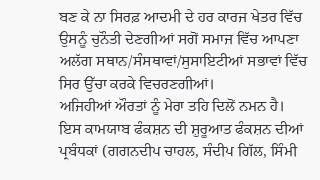ਬਣ ਕੇ ਨਾ ਸਿਰਫ਼ ਆਦਮੀ ਦੇ ਹਰ ਕਾਰਜ ਖੇਤਰ ਵਿੱਚ ਉਸਨੂੰ ਚੁਨੌਤੀ ਦੇਣਗੀਆਂ ਸਗੋਂ ਸਮਾਜ ਵਿੱਚ ਆਪਣਾ ਅਲੱਗ ਸਥਾਨ/ਸੰਸਥਾਵਾਂ/ਸੁਸਾਇਟੀਆਂ ਸਭਾਵਾਂ ਵਿੱਚ ਸਿਰ ਉੱਚਾ ਕਰਕੇ ਵਿਚਰਣਗੀਆਂ।
ਅਜਿਹੀਆਂ ਔਰਤਾਂ ਨੂੰ ਮੇਰਾ ਤਹਿ ਦਿਲੋਂ ਨਮਨ ਹੈ।
ਇਸ ਕਾਮਯਾਬ ਫੰਕਸ਼ਨ ਦੀ ਸ਼ੁਰੂਆਤ ਫੰਕਸ਼ਨ ਦੀਆਂ ਪ੍ਰਬੰਧਕਾਂ (ਗਗਨਦੀਪ ਚਾਹਲ, ਸੰਦੀਪ ਗਿੱਲ, ਸਿੰਮੀ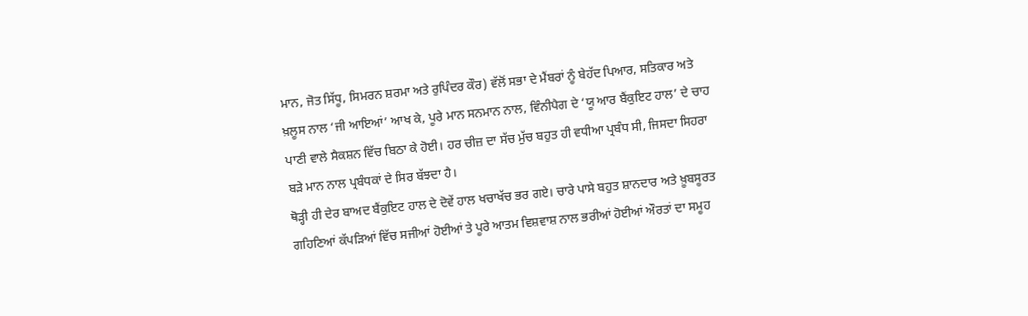ਮਾਨ, ਜੋਤ ਸਿੱਧੂ, ਸਿਮਰਨ ਸ਼ਰਮਾ ਅਤੇ ਰੁਪਿੰਦਰ ਕੌਰ) ਵੱਲੋਂ ਸਭਾ ਦੇ ਮੈਂਬਰਾਂ ਨੂੰ ਬੇਹੱਦ ਪਿਆਰ, ਸਤਿਕਾਰ ਅਤੇ ਖ਼ਲੂਸ ਨਾਲ ‘ਜੀ ਆਇਆਂ’ ਆਖ ਕੇ, ਪੂਰੇ ਮਾਨ ਸਨਮਾਨ ਨਾਲ, ਵਿੰਨੀਪੈਗ ਦੇ ‘ਯੂ ਆਰ ਬੈਂਕੁਇਟ ਹਾਲ’ ਦੇ ਚਾਹ ਪਾਣੀ ਵਾਲੇ ਸੈਕਸ਼ਨ ਵਿੱਚ ਬਿਠਾ ਕੇ ਹੋਈ। ਹਰ ਚੀਜ਼ ਦਾ ਸੱਚ ਮੁੱਚ ਬਹੁਤ ਹੀ ਵਧੀਆ ਪ੍ਰਬੰਧ ਸੀ, ਜਿਸਦਾ ਸਿਹਰਾ ਬੜੇ ਮਾਨ ਨਾਲ ਪ੍ਰਬੰਧਕਾਂ ਦੇ ਸਿਰ ਬੱਝਦਾ ਹੈ।
ਥੋੜ੍ਹੀ ਹੀ ਦੇਰ ਬਾਅਦ ਬੈਂਕੁਇਟ ਹਾਲ ਦੇ ਦੋਵੇਂ ਹਾਲ ਖਚਾਖੱਚ ਭਰ ਗਏ। ਚਾਰੇ ਪਾਸੇ ਬਹੁਤ ਸ਼ਾਨਦਾਰ ਅਤੇ ਖ਼ੂਬਸੂਰਤ ਗਹਿਣਿਆਂ ਕੱਪੜਿਆਂ ਵਿੱਚ ਸਜੀਆਂ ਹੋਈਆਂ ਤੇ ਪੂਰੇ ਆਤਮ ਵਿਸ਼ਵਾਸ਼ ਨਾਲ ਭਰੀਆਂ ਹੋਈਆਂ ਔਰਤਾਂ ਦਾ ਸਮੂਹ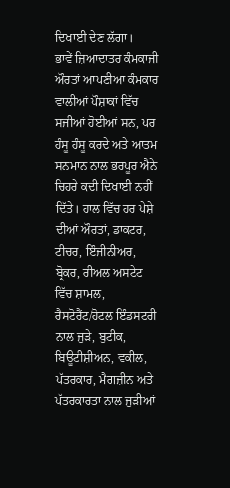ਦਿਖਾਈ ਦੇਣ ਲੱਗਾ।
ਭਾਵੇਂ ਜ਼ਿਆਦਾਤਰ ਕੰਮਕਾਜੀ ਔਰਤਾਂ ਆਪਣੀਆ ਕੰਮਕਾਰ ਵਾਲੀਆਂ ਪੌਸ਼ਾਕਾਂ ਵਿੱਚ ਸਜੀਆਂ ਹੋਈਆਂ ਸਨ, ਪਰ ਹੰਸੂ ਹੰਸੂ ਕਰਦੇ ਅਤੇ ਆਤਮ ਸਨਮਾਨ ਨਾਲ ਭਰਪੂਰ ਐਨੇ ਚਿਹਰੇ ਕਦੀ ਦਿਖਾਈ ਨਹੀਂ ਦਿੱਤੇ। ਹਾਲ ਵਿੱਚ ਹਰ ਪੇਸ਼ੇ ਦੀਆਂ ਔਰਤਾਂ, ਡਾਕਟਰ, ਟੀਚਰ, ਇੰਜੀਨੀਅਰ, ਬ੍ਰੋਕਰ, ਰੀਅਲ ਅਸਟੇਟ ਵਿੱਚ ਸ਼ਾਮਲ, ਰੈਸਟੋਰੈਂਟ/ਹੋਟਲ ਇੰਡਸਟਰੀ ਨਾਲ ਜੁੜੇ, ਬੁਟੀਕ, ਬਿਊਟੀਸ਼ੀਅਨ, ਵਕੀਲ, ਪੱਤਰਕਾਰ, ਮੈਗਜ਼ੀਨ ਅਤੇ ਪੱਤਰਕਾਰਤਾ ਨਾਲ ਜੁੜੀਆਂ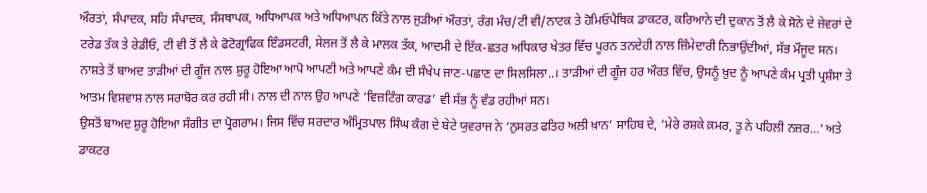ਔਰਤਾਂ, ਸੰਪਾਦਕ, ਸਹਿ ਸੰਪਾਦਕ, ਸੰਸਥਾਪਕ, ਅਧਿਆਪਕ ਅਤੇ ਅਧਿਆਪਨ ਕਿੱਤੇ ਨਾਲ ਜੁੜੀਆਂ ਔਰਤਾਂ, ਰੰਗ ਮੰਚ/ਟੀ ਵੀ/ਨਾਟਕ ਤੇ ਹੋਮਿਓਪੈਥਿਕ ਡਾਕਟਰ, ਕਰਿਆਨੇ ਦੀ ਦੁਕਾਨ ਤੋਂ ਲੈ ਕੇ ਸੋਨੇ ਦੇ ਜ਼ੇਵਰਾਂ ਦੇ ਟਰੇਡ ਤੱਕ ਤੇ ਰੇਡੀਓ, ਟੀ ਵੀ ਤੋਂ ਲੈ ਕੇ ਫੋਟੋਗ੍ਰਾਫਿਕ ਇੰਡਸਟਰੀ, ਸੇਲਜ ਤੋਂ ਲੈ ਕੇ ਮਾਲਕ ਤੱਕ, ਆਦਮੀ ਦੇ ਇੱਕ-ਛਤਰ ਅਧਿਕਾਰ ਖੇਤਰ ਵਿੱਚ ਪੂਰਨ ਤਨਦੇਹੀ ਨਾਲ ਜ਼ਿੰਮੇਦਾਰੀ ਨਿਭਾਉਂਦੀਆਂ, ਸੱਭ ਮੌਜੂਦ ਸਨ।
ਨਾਸ਼ਤੇ ਤੋਂ ਬਾਅਦ ਤਾੜੀਆਂ ਦੀ ਗੂੰਜ ਨਾਲ ਸ਼ੁਰੂ ਹੋਇਆ ਆਪੋ ਆਪਣੀ ਅਤੇ ਆਪਣੇ ਕੰਮ ਦੀ ਸੰਖੇਪ ਜਾਣ-ਪਛਾਣ ਦਾ ਸਿਲਸਿਲਾ..। ਤਾੜੀਆਂ ਦੀ ਗੂੰਜ ਹਰ ਔਰਤ ਵਿੱਚ, ਉਸਨੂੰ ਖ਼ੁਦ ਨੂੰ ਆਪਣੇ ਕੰਮ ਪ੍ਰਤੀ ਪ੍ਰਸ਼ੰਸਾ ਤੇ ਆਤਮ ਵਿਸ਼ਵਾਸ਼ ਨਾਲ ਸਰਾਬੋਰ ਕਰ ਰਹੀ ਸੀ। ਨਾਲ ਦੀ ਨਾਲ ਉਹ ਆਪਣੇ ‘ਵਿਜ਼ਟਿੰਗ ਕਾਰਡ’ ਵੀ ਸੱਭ ਨੂੰ ਵੰਡ ਰਹੀਆਂ ਸਨ।
ਉਸਤੋਂ ਬਾਅਦ ਸ਼ੁਰੂ ਹੋਇਆ ਸੰਗੀਤ ਦਾ ਪ੍ਰੋਗਰਾਮ। ਜਿਸ ਵਿੱਚ ਸਰਦਾਰ ਅੰਮ੍ਰਿਤਪਾਲ ਸਿੰਘ ਕੰਗ ਦੇ ਬੇਟੇ ਯੁਵਰਾਜ ਨੇ ‘ਨੁਸਰਤ ਫਤਿਹ ਅਲੀ ਖ਼ਾਨ’ ਸਾਹਿਬ ਦੇ, ‘ਮੇਰੇ ਰਸ਼ਕੇ ਕ਼ਮਰ, ਤੂ ਨੇ ਪਹਿਲੀ ਨਜ਼ਰ…’ ਅਤੇ ਡਾਕਟਰ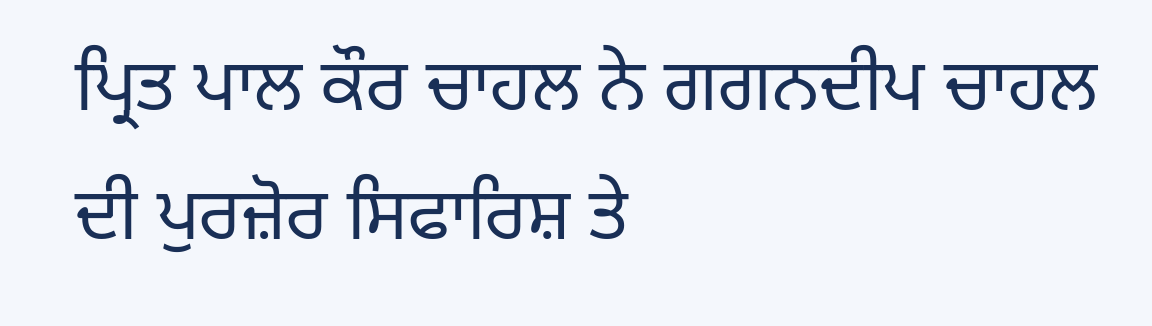ਪ੍ਰਿਤ ਪਾਲ ਕੌਰ ਚਾਹਲ ਨੇ ਗਗਨਦੀਪ ਚਾਹਲ ਦੀ ਪੁਰਜ਼ੋਰ ਸਿਫਾਰਿਸ਼ ਤੇ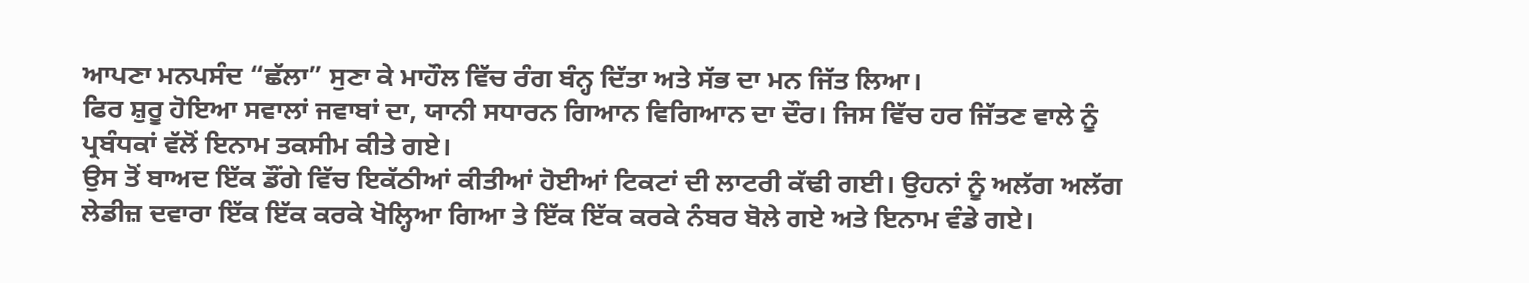ਆਪਣਾ ਮਨਪਸੰਦ “ਛੱਲਾ” ਸੁਣਾ ਕੇ ਮਾਹੌਲ ਵਿੱਚ ਰੰਗ ਬੰਨ੍ਹ ਦਿੱਤਾ ਅਤੇ ਸੱਭ ਦਾ ਮਨ ਜਿੱਤ ਲਿਆ।
ਫਿਰ ਸ਼ੁਰੂ ਹੋਇਆ ਸਵਾਲਾਂ ਜਵਾਬਾਂ ਦਾ, ਯਾਨੀ ਸਧਾਰਨ ਗਿਆਨ ਵਿਗਿਆਨ ਦਾ ਦੌਰ। ਜਿਸ ਵਿੱਚ ਹਰ ਜਿੱਤਣ ਵਾਲੇ ਨੂੰ ਪ੍ਰਬੰਧਕਾਂ ਵੱਲੋਂ ਇਨਾਮ ਤਕਸੀਮ ਕੀਤੇ ਗਏ।
ਉਸ ਤੋਂ ਬਾਅਦ ਇੱਕ ਡੌਂਗੇ ਵਿੱਚ ਇਕੱਠੀਆਂ ਕੀਤੀਆਂ ਹੋਈਆਂ ਟਿਕਟਾਂ ਦੀ ਲਾਟਰੀ ਕੱਢੀ ਗਈ। ਉਹਨਾਂ ਨੂੰ ਅਲੱਗ ਅਲੱਗ ਲੇਡੀਜ਼ ਦਵਾਰਾ ਇੱਕ ਇੱਕ ਕਰਕੇ ਖੋਲ੍ਹਿਆ ਗਿਆ ਤੇ ਇੱਕ ਇੱਕ ਕਰਕੇ ਨੰਬਰ ਬੋਲੇ ਗਏ ਅਤੇ ਇਨਾਮ ਵੰਡੇ ਗਏ।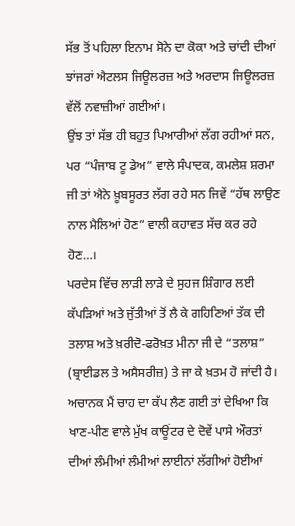ਸੱਭ ਤੋਂ ਪਹਿਲਾ ਇਨਾਮ ਸੋਨੇ ਦਾ ਕੋਕਾ ਅਤੇ ਚਾਂਦੀ ਦੀਆਂ ਝਾਂਜਰਾਂ ਐਟਲਸ ਜਿਊਲਰਜ਼ ਅਤੇ ਅਰਦਾਸ ਜਿਊਲਰਜ਼ ਵੱਲੋਂ ਨਵਾਜ਼ੀਆਂ ਗਈਆਂ।
ਉਂਝ ਤਾਂ ਸੱਭ ਹੀ ਬਹੁਤ ਪਿਆਰੀਆਂ ਲੱਗ ਰਹੀਆਂ ਸਨ, ਪਰ “ਪੰਜਾਬ ਟੂ ਡੇਅ” ਵਾਲੇ ਸੰਪਾਦਕ, ਕਮਲੇਸ਼ ਸ਼ਰਮਾ ਜੀ ਤਾਂ ਐਨੇ ਖ਼ੂਬਸੂਰਤ ਲੱਗ ਰਹੇ ਸਨ ਜਿਵੇਂ “ਹੱਥ ਲਾਉਣ ਨਾਲ ਮੈਲਿਆਂ ਹੋਣ” ਵਾਲੀ ਕਹਾਵਤ ਸੱਚ ਕਰ ਰਹੇ ਹੋਣ…।
ਪਰਦੇਸ ਵਿੱਚ ਲਾੜੀ ਲਾੜੇ ਦੇ ਸੁਹਜ ਸ਼ਿੰਗਾਰ ਲਈ ਕੱਪੜਿਆਂ ਅਤੇ ਜੁੱਤੀਆਂ ਤੋਂ ਲੈ ਕੇ ਗਹਿਣਿਆਂ ਤੱਕ ਦੀ ਤਲਾਸ਼ ਅਤੇ ਖ਼ਰੀਦੋ-ਫਰੋਖ਼ਤ ਮੀਨਾ ਜੀ ਦੇ “ਤਲਾਸ਼” (ਬ੍ਰਾਈਡਲ ਤੇ ਅਸੈਸਰੀਜ਼) ਤੇ ਜਾ ਕੇ ਖ਼ਤਮ ਹੋ ਜਾਂਦੀ ਹੈ।
ਅਚਾਨਕ ਮੈਂ ਚਾਹ ਦਾ ਕੱਪ ਲੈਣ ਗਈ ਤਾਂ ਦੇਖਿਆ ਕਿ ਖਾਣ-ਪੀਣ ਵਾਲੇ ਮੁੱਖ ਕਾਊਂਟਰ ਦੇ ਦੋਵੇਂ ਪਾਸੇ ਔਰਤਾਂ ਦੀਆਂ ਲੰਮੀਆਂ ਲੰਮੀਆਂ ਲਾਈਨਾਂ ਲੱਗੀਆਂ ਹੋਈਆਂ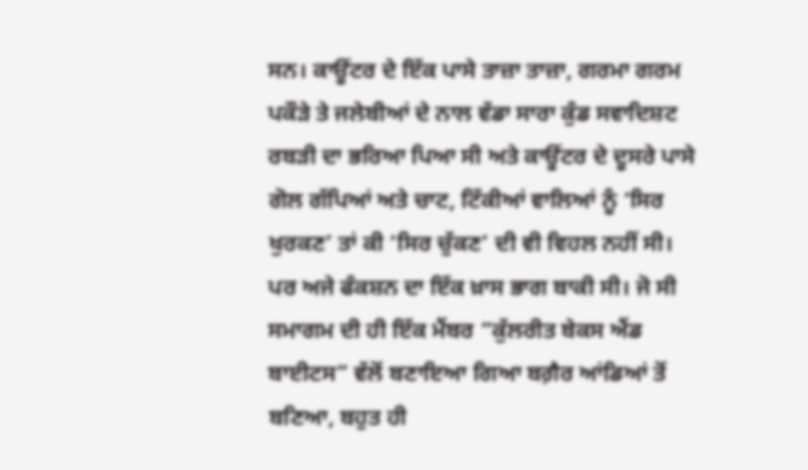ਸਨ। ਕਾਊਂਟਰ ਦੇ ਇੱਕ ਪਾਸੇ ਤਾਜ਼ਾ ਤਾਜ਼ਾ, ਗਰਮਾ ਗਰਮ ਪਕੌੜੇ ਤੇ ਜਲੇਬੀਆਂ ਦੇ ਨਾਲ ਵੱਡਾ ਸਾਰਾ ਕੁੰਡ ਸਵਾਦਿਸ਼ਟ ਰਬੜੀ ਦਾ ਭਰਿਆ ਪਿਆ ਸੀ ਅਤੇ ਕਾਊਂਟਰ ਦੇ ਦੂਸਰੇ ਪਾਸੇ ਗੋਲ ਗੱਪਿਆਂ ਅਤੇ ਚਾਟ, ਟਿੱਕੀਆਂ ਵਾਲਿਆਂ ਨੂੰ ‘ਸਿਰ ਖੁਰਕਣ’ ਤਾਂ ਕੀ ‘ਸਿਰ ਚੁੱਕਣ’ ਦੀ ਵੀ ਵਿਹਲ ਨਹੀਂ ਸੀ।
ਪਰ ਅਜੇ ਫੰਕਸ਼ਨ ਦਾ ਇੱਕ ਖ਼ਾਸ ਭਾਗ ਬਾਕੀ ਸੀ। ਜੋ ਸੀ ਸਮਾਗਮ ਦੀ ਹੀ ਇੱਕ ਮੈਂਬਰ “ਕੁੱਲਰੀਤ ਬੇਕਸ ਐਂਡ ਬਾਈਟਸ” ਵੱਲੋਂ ਬਣਾਇਆ ਗਿਆ ਬਗ਼ੈਰ ਆਂਡਿਆਂ ਤੋਂ ਬਣਿਆ, ਬਹੁਤ ਹੀ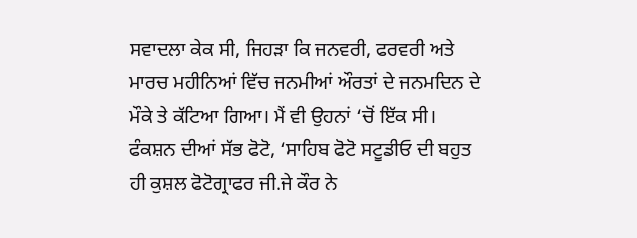ਸਵਾਦਲਾ ਕੇਕ ਸੀ, ਜਿਹੜਾ ਕਿ ਜਨਵਰੀ, ਫਰਵਰੀ ਅਤੇ ਮਾਰਚ ਮਹੀਨਿਆਂ ਵਿੱਚ ਜਨਮੀਆਂ ਔਰਤਾਂ ਦੇ ਜਨਮਦਿਨ ਦੇ ਮੌਕੇ ਤੇ ਕੱਟਿਆ ਗਿਆ। ਮੈਂ ਵੀ ਉਹਨਾਂ ‘ਚੋਂ ਇੱਕ ਸੀ।
ਫੰਕਸ਼ਨ ਦੀਆਂ ਸੱਭ ਫੋਟੋ, ‘ਸਾਹਿਬ ਫੋਟੋ ਸਟੂਡੀਓ ਦੀ ਬਹੁਤ ਹੀ ਕੁਸ਼ਲ ਫੋਟੋਗ੍ਰਾਫਰ ਜੀ.ਜੇ ਕੌਰ ਨੇ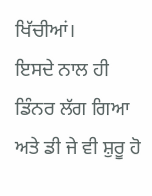ਖਿੱਚੀਆਂ।
ਇਸਦੇ ਨਾਲ ਹੀ ਡਿੰਨਰ ਲੱਗ ਗਿਆ ਅਤੇ ਡੀ ਜੇ ਵੀ ਸ਼ੁਰੂ ਹੋ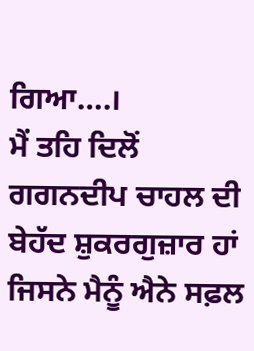ਗਿਆ….।
ਮੈਂ ਤਹਿ ਦਿਲੋਂ ਗਗਨਦੀਪ ਚਾਹਲ ਦੀ ਬੇਹੱਦ ਸ਼ੁਕਰਗੁਜ਼ਾਰ ਹਾਂ ਜਿਸਨੇ ਮੈਨੂੰ ਐਨੇ ਸਫ਼ਲ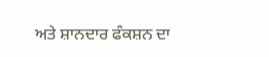ਅਤੇ ਸ਼ਾਨਦਾਰ ਫੰਕਸ਼ਨ ਦਾ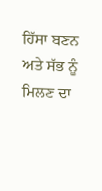ਹਿੱਸਾ ਬਣਨ ਅਤੇ ਸੱਭ ਨੂੰ ਮਿਲਣ ਦਾ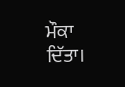ਮੌਕਾ ਦਿੱਤਾ।